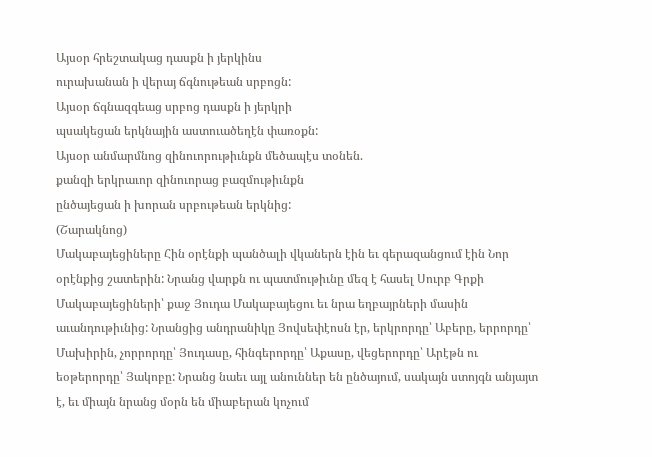Այսօր հրեշտակաց դասքն ի յերկինս
ուրախանան ի վերայ ճգնութեան սրբոցն:
Այսօր ճգնազգեաց սրբոց դասքն ի յերկրի
պսակեցան երկնային աստուածեղէն փառօքն:
Այսօր անմարմնոց զինուորութիւնքն մեծապէս տօնեն.
քանզի երկրաւոր զինուորաց բազմութիւնքն
ընծայեցան ի խորան սրբութեան երկնից:
(Շարակնոց)
Մակաբայեցիները Հին օրէնքի պանծալի վկաներն էին եւ գերազանցում էին Նոր օրէնքից շատերին: Նրանց վարքն ու պատմութիւնը մեզ է հասել Սուրբ Գրքի Մակաբայեցիների՝ քաջ Յուդա Մակաբայեցու եւ նրա եղբայրների մասին աւանդութիւնից: Նրանցից անդրանիկը Յովսեփէոսն էր, երկրորդը՝ Աբերը, երրորդը՝ Մախիրին, չորրորդը՝ Յուդասը, հինգերորդը՝ Աքասը, վեցերորդը՝ Արէթն ու եօթերորդը՝ Յակոբը: Նրանց նաեւ այլ անուններ են ընծայում, սակայն ստոյգն անյայտ է, եւ միայն նրանց մօրն են միաբերան կոչում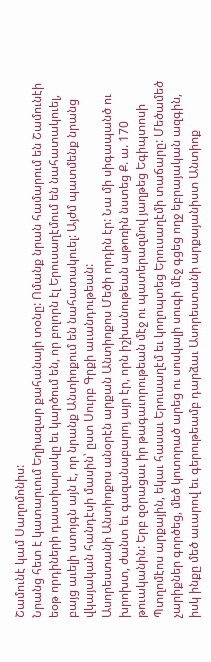Շամունէ կամ Սաղոմոնիս:
Նրանց հետ է կատարւում Եղիազար քահանայի տօնը: Ոմանք նրան համարում են Շամունէի եօթ որդիների դաստիարակը եւ կարծում են, որ բոլորն էլ Երուսաղէմում են նահատակուել, բայց աւելի ստոյգն այն է, որ նրանք Անտիոքում են նահատակուել: Այժմ պատմենք նրանց վկայական հանդէսի մասին՝ ըստ Սուրբ Գրքի աւանդութեան:
Ասորեստանի Անտիոքոս անօրէն արքան Անտիոքոս Մեծի որդին էր: Նա մի սիգապանծ ու խրոխտ, ժանտ եւ գազանաբարոյ այր էր, որն իշխանութեան աթոռին նստեց Ք. ա. 170 թուականին: Երբ զօրացաւ իր թագաւորութեան մէջ ու պատերազմով յաղթեց Եգիպտոսի Պտղոմէոս արքային, եկաւ հասաւ Երուսաղէմ եւ կողոպտեց Երուսաղէմի տաճարը: Մեծամեծ չարիքներ գործեց, մեծ կոտորած արեց ու սոսկալի սուգի մէջ գցեց ողջ եբրայական ազգին, իսկ ինքը մեծ աւարով եւ գերութեամբ դարձաւ Ասորեստանի արքայանիստ Անտիոք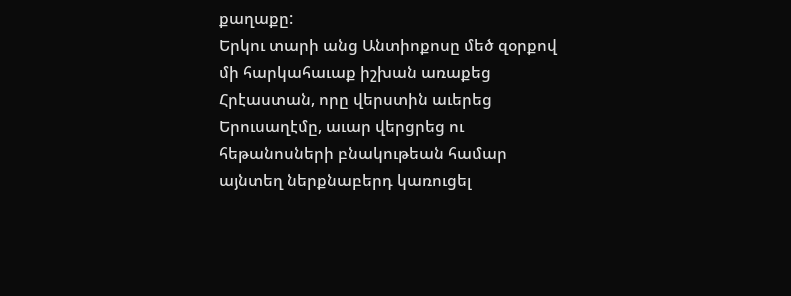քաղաքը:
Երկու տարի անց Անտիոքոսը մեծ զօրքով մի հարկահաւաք իշխան առաքեց Հրէաստան, որը վերստին աւերեց Երուսաղէմը, աւար վերցրեց ու հեթանոսների բնակութեան համար այնտեղ ներքնաբերդ կառուցել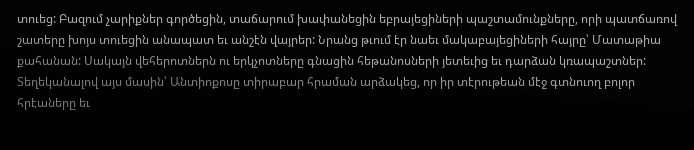տուեց: Բազում չարիքներ գործեցին, տաճարում խափանեցին եբրայեցիների պաշտամունքները, որի պատճառով շատերը խոյս տուեցին անապատ եւ անշէն վայրեր: Նրանց թւում էր նաեւ մակաբայեցիների հայրը՝ Մատաթիա քահանան: Սակայն վեհերոտներն ու երկչոտները գնացին հեթանոսների յետեւից եւ դարձան կռապաշտներ:
Տեղեկանալով այս մասին՝ Անտիոքոսը տիրաբար հրաման արձակեց, որ իր տէրութեան մէջ գտնուող բոլոր հրէաները եւ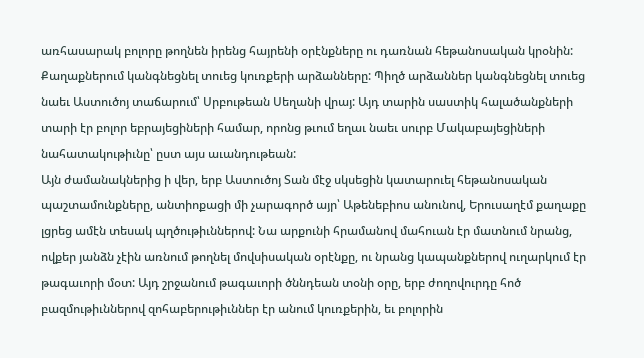առհասարակ բոլորը թողնեն իրենց հայրենի օրէնքները ու դառնան հեթանոսական կրօնին: Քաղաքներում կանգնեցնել տուեց կուռքերի արձանները: Պիղծ արձաններ կանգնեցնել տուեց նաեւ Աստուծոյ տաճարում՝ Սրբութեան Սեղանի վրայ: Այդ տարին սաստիկ հալածանքների տարի էր բոլոր եբրայեցիների համար, որոնց թւում եղաւ նաեւ սուրբ Մակաբայեցիների նահատակութիւնը՝ ըստ այս աւանդութեան:
Այն ժամանակներից ի վեր, երբ Աստուծոյ Տան մէջ սկսեցին կատարուել հեթանոսական պաշտամունքները, անտիոքացի մի չարագործ այր՝ Աթենեբիոս անունով, Երուսաղէմ քաղաքը լցրեց ամէն տեսակ պղծութիւններով: Նա արքունի հրամանով մահուան էր մատնում նրանց, ովքեր յանձն չէին առնում թողնել մովսիսական օրէնքը, ու նրանց կապանքներով ուղարկում էր թագաւորի մօտ: Այդ շրջանում թագաւորի ծննդեան տօնի օրը, երբ ժողովուրդը հոծ բազմութիւններով զոհաբերութիւններ էր անում կուռքերին, եւ բոլորին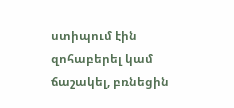ստիպում էին զոհաբերել կամ ճաշակել, բռնեցին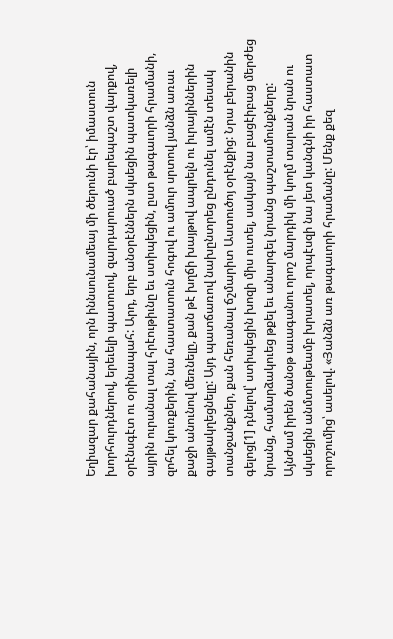Եղիազար քահանային, որն իննսունամեայ մի ծերունի էր՝ իմաստուն խորհուրդներով, երեւելի պատուով, զարդարուած բարեպաշտ վարքով, օրէնսգէտ ու օրինապահ: Արդ, երբ անօրէններն սկսեցին պատկառելի այրին ուրանալ տալ հրէութիւնը եւ ստիպեցին, ըստ թագաւորի հրամանի, զոհել կուռքերին, նա հաստատուն հոգով ու ամուր սրտով յանձն առաւ քաջի անունով մեռնելը, քան թէ խղճի խայթով ապրելն ու իւրայիններին գայթակղեցնելը: Այդ պատճառով նախընտրեց ընդունել ամէն տեսակ տանջանքներ, քան հեռանալ ճշմարիտ Աստուծոյ օրէնքից: Նրա բերանին գելոց[1] դնելով՝ ստիպեցին խոզի միս ուտել, սակայն նա բացէիբաց մերժեց նրանց, համարձակուեց թքել եւ անարգել նրանց պաշտամունքները: Այնժամ իրեն ծանօթ աւագանու որոշ մարդիկ մի կողմ տարան նրան ու սկսեցին անմտութեամբ խրատել, որպէսզի նա յետ կանգնի իր հաստատ որոշումից՝ ասելով. «Յանձն առ թագաւորի հրամանը: Մենք քեզ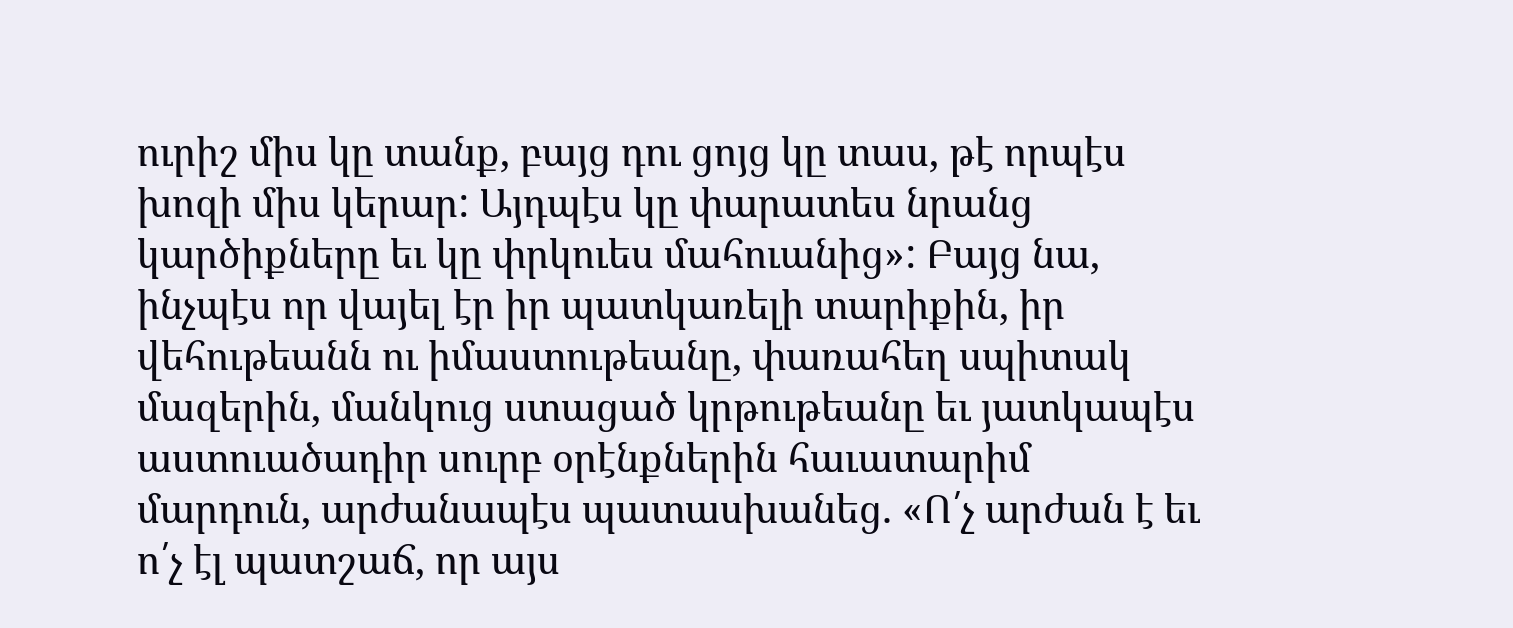ուրիշ միս կը տանք, բայց դու ցոյց կը տաս, թէ որպէս խոզի միս կերար: Այդպէս կը փարատես նրանց կարծիքները եւ կը փրկուես մահուանից»: Բայց նա, ինչպէս որ վայել էր իր պատկառելի տարիքին, իր վեհութեանն ու իմաստութեանը, փառահեղ սպիտակ մազերին, մանկուց ստացած կրթութեանը եւ յատկապէս աստուածադիր սուրբ օրէնքներին հաւատարիմ մարդուն, արժանապէս պատասխանեց. «Ո՛չ արժան է եւ ո՛չ էլ պատշաճ, որ այս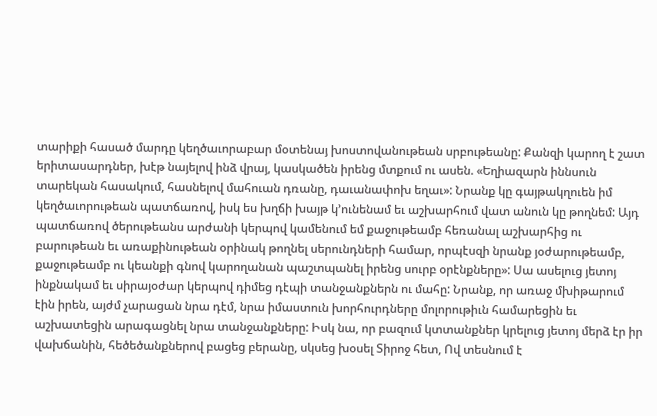տարիքի հասած մարդը կեղծաւորաբար մօտենայ խոստովանութեան սրբութեանը: Քանզի կարող է շատ երիտասարդներ, խէթ նայելով ինձ վրայ, կասկածեն իրենց մտքում ու ասեն. «Եղիազարն իննսուն տարեկան հասակում, հասնելով մահուան դռանը, դաւանափոխ եղաւ»: Նրանք կը գայթակղուեն իմ կեղծաւորութեան պատճառով, իսկ ես խղճի խայթ կ’ունենամ եւ աշխարհում վատ անուն կը թողնեմ: Այդ պատճառով ծերութեանս արժանի կերպով կամենում եմ քաջութեամբ հեռանալ աշխարհից ու բարութեան եւ առաքինութեան օրինակ թողնել սերունդների համար, որպէսզի նրանք յօժարութեամբ, քաջութեամբ ու կեանքի գնով կարողանան պաշտպանել իրենց սուրբ օրէնքները»: Սա ասելուց յետոյ ինքնակամ եւ սիրայօժար կերպով դիմեց դէպի տանջանքներն ու մահը: Նրանք, որ առաջ մխիթարում էին իրեն, այժմ չարացան նրա դէմ, նրա իմաստուն խորհուրդները մոլորութիւն համարեցին եւ աշխատեցին արագացնել նրա տանջանքները: Իսկ նա, որ բազում կտտանքներ կրելուց յետոյ մերձ էր իր վախճանին, հեծեծանքներով բացեց բերանը, սկսեց խօսել Տիրոջ հետ, Ով տեսնում է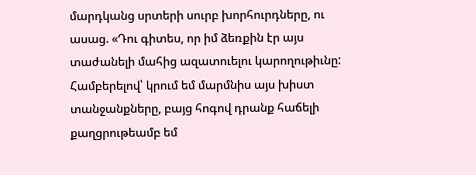մարդկանց սրտերի սուրբ խորհուրդները, ու ասաց. «Դու գիտես, որ իմ ձեռքին էր այս տաժանելի մահից ազատուելու կարողութիւնը: Համբերելով՝ կրում եմ մարմնիս այս խիստ տանջանքները, բայց հոգով դրանք հաճելի քաղցրութեամբ եմ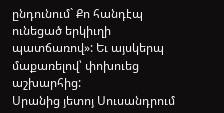ընդունում` Քո հանդէպ ունեցած երկիւղի պատճառով»: Եւ այսկերպ մաքառելով՝ փոխուեց աշխարհից:
Սրանից յետոյ Սուսանդրում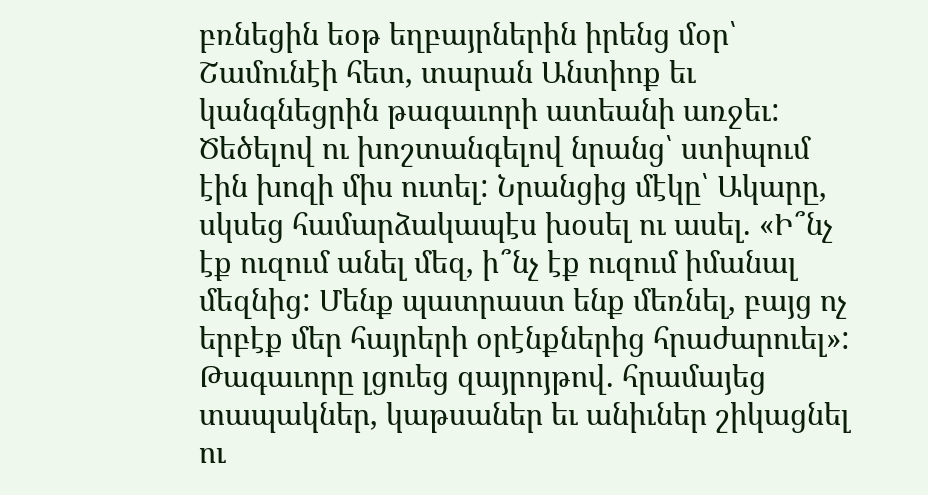բռնեցին եօթ եղբայրներին իրենց մօր՝ Շամունէի հետ, տարան Անտիոք եւ կանգնեցրին թագաւորի ատեանի առջեւ: Ծեծելով ու խոշտանգելով նրանց՝ ստիպում էին խոզի միս ուտել: Նրանցից մէկը՝ Ակարը, սկսեց համարձակապէս խօսել ու ասել. «Ի՞նչ էք ուզում անել մեզ, ի՞նչ էք ուզում իմանալ մեզնից: Մենք պատրաստ ենք մեռնել, բայց ոչ երբէք մեր հայրերի օրէնքներից հրաժարուել»: Թագաւորը լցուեց զայրոյթով. հրամայեց տապակներ, կաթսաներ եւ անիւներ շիկացնել ու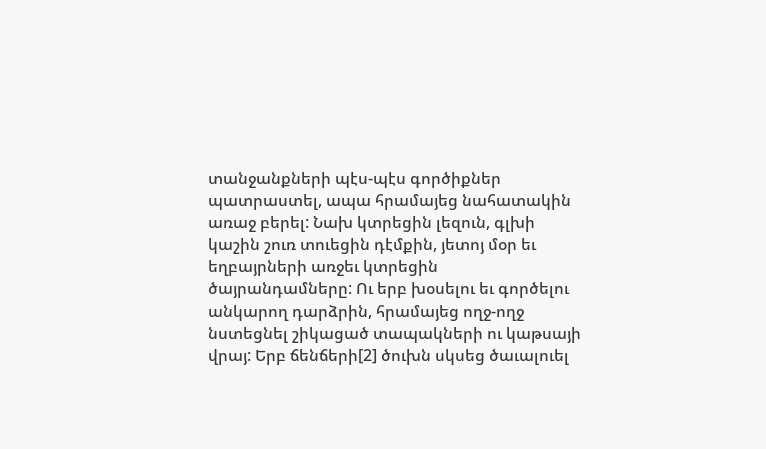տանջանքների պէս-պէս գործիքներ պատրաստել, ապա հրամայեց նահատակին առաջ բերել: Նախ կտրեցին լեզուն, գլխի կաշին շուռ տուեցին դէմքին, յետոյ մօր եւ եղբայրների առջեւ կտրեցին ծայրանդամները: Ու երբ խօսելու եւ գործելու անկարող դարձրին, հրամայեց ողջ-ողջ նստեցնել շիկացած տապակների ու կաթսայի վրայ: Երբ ճենճերի[2] ծուխն սկսեց ծաւալուել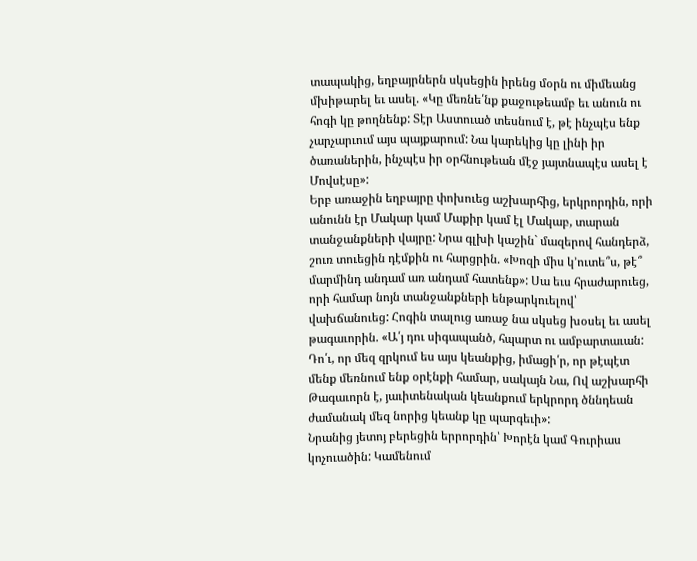տապակից, եղբայրներն սկսեցին իրենց մօրն ու միմեանց մխիթարել եւ ասել. «Կը մեռնե՛նք քաջութեամբ եւ անուն ու հոգի կը թողնենք: Տէր Աստուած տեսնում է, թէ ինչպէս ենք չարչարւում այս պայքարում: Նա կարեկից կը լինի իր ծառաներին, ինչպէս իր օրհնութեան մէջ յայտնապէս ասել է Մովսէսը»:
Երբ առաջին եղբայրը փոխուեց աշխարհից, երկրորդին, որի անունն էր Մակար կամ Մաքիր կամ էլ Մակաբ, տարան տանջանքների վայրը: Նրա գլխի կաշին` մազերով հանդերձ, շուռ տուեցին դէմքին ու հարցրին. «Խոզի միս կ’ուտե՞ս, թէ՞ մարմինդ անդամ առ անդամ հատենք»: Սա եւս հրաժարուեց, որի համար նոյն տանջանքների ենթարկուելով՝ վախճանուեց: Հոգին տալուց առաջ նա սկսեց խօսել եւ ասել թագաւորին. «Ա՛յ դու սիգապանծ, հպարտ ու ամբարտաւան: Դո՛ւ, որ մեզ զրկում ես այս կեանքից, իմացի՛ր, որ թէպէտ մենք մեռնում ենք օրէնքի համար, սակայն Նա, Ով աշխարհի Թագաւորն է, յաւիտենական կեանքում երկրորդ ծննդեան ժամանակ մեզ նորից կեանք կը պարգեւի»:
Նրանից յետոյ բերեցին երրորդին՝ Խորէն կամ Գուրիաս կոչուածին: Կամենում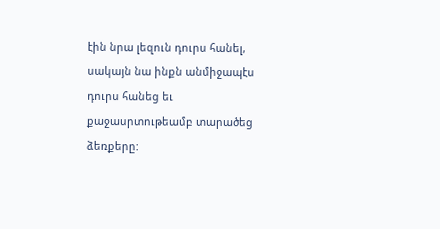էին նրա լեզուն դուրս հանել, սակայն նա ինքն անմիջապէս դուրս հանեց եւ քաջասրտութեամբ տարածեց ձեռքերը: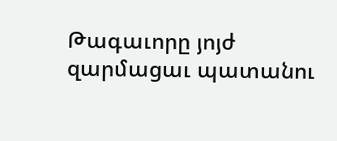Թագաւորը յոյժ զարմացաւ պատանու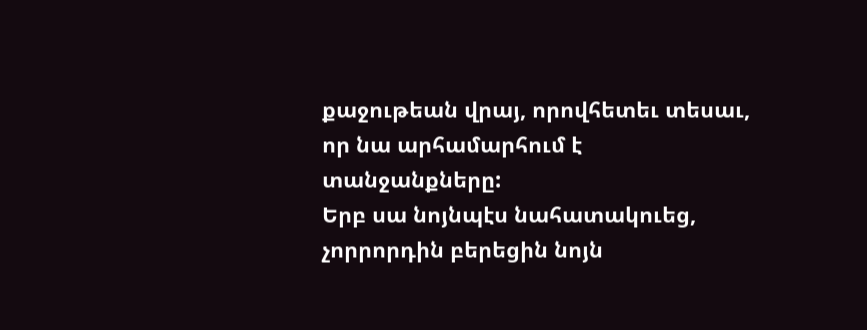քաջութեան վրայ, որովհետեւ տեսաւ, որ նա արհամարհում է տանջանքները:
Երբ սա նոյնպէս նահատակուեց, չորրորդին բերեցին նոյն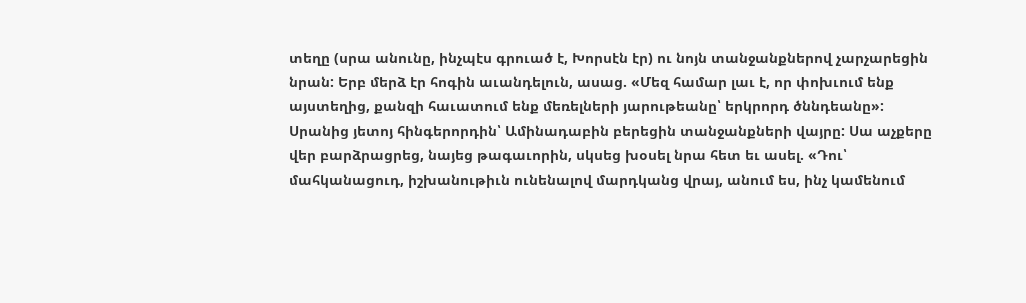տեղը (սրա անունը, ինչպէս գրուած է, Խորսէն էր) ու նոյն տանջանքներով չարչարեցին նրան: Երբ մերձ էր հոգին աւանդելուն, ասաց. «Մեզ համար լաւ է, որ փոխւում ենք այստեղից, քանզի հաւատում ենք մեռելների յարութեանը՝ երկրորդ ծննդեանը»:
Սրանից յետոյ հինգերորդին՝ Ամինադաբին բերեցին տանջանքների վայրը: Սա աչքերը վեր բարձրացրեց, նայեց թագաւորին, սկսեց խօսել նրա հետ եւ ասել. «Դու՝ մահկանացուդ, իշխանութիւն ունենալով մարդկանց վրայ, անում ես, ինչ կամենում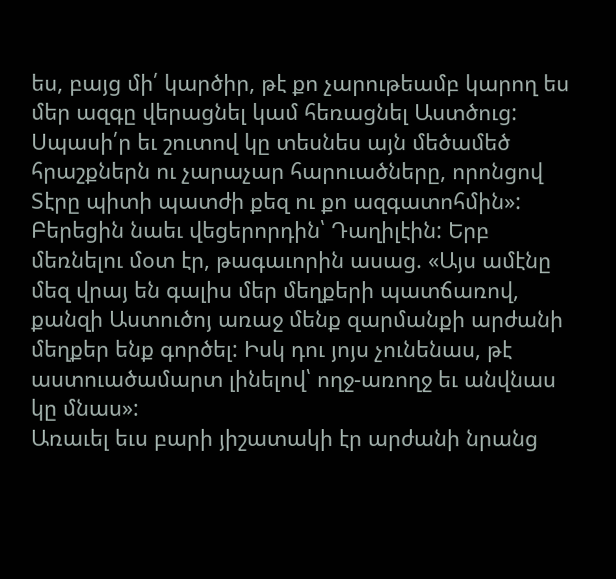ես, բայց մի՛ կարծիր, թէ քո չարութեամբ կարող ես մեր ազգը վերացնել կամ հեռացնել Աստծուց: Սպասի՛ր եւ շուտով կը տեսնես այն մեծամեծ հրաշքներն ու չարաչար հարուածները, որոնցով Տէրը պիտի պատժի քեզ ու քո ազգատոհմին»:
Բերեցին նաեւ վեցերորդին՝ Դաղիլէին: Երբ մեռնելու մօտ էր, թագաւորին ասաց. «Այս ամէնը մեզ վրայ են գալիս մեր մեղքերի պատճառով, քանզի Աստուծոյ առաջ մենք զարմանքի արժանի մեղքեր ենք գործել: Իսկ դու յոյս չունենաս, թէ աստուածամարտ լինելով՝ ողջ-առողջ եւ անվնաս կը մնաս»:
Առաւել եւս բարի յիշատակի էր արժանի նրանց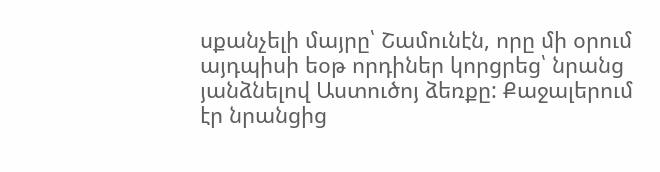սքանչելի մայրը՝ Շամունէն, որը մի օրում այդպիսի եօթ որդիներ կորցրեց՝ նրանց յանձնելով Աստուծոյ ձեռքը: Քաջալերում էր նրանցից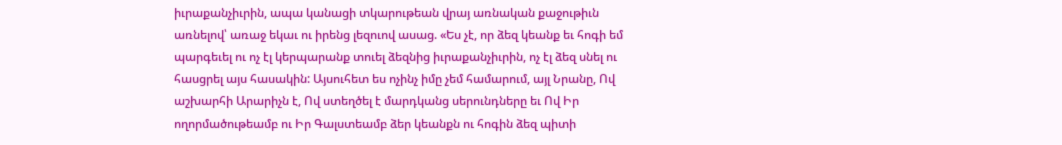իւրաքանչիւրին, ապա կանացի տկարութեան վրայ առնական քաջութիւն առնելով՝ առաջ եկաւ ու իրենց լեզուով ասաց. «Ես չէ, որ ձեզ կեանք եւ հոգի եմ պարգեւել ու ոչ էլ կերպարանք տուել ձեզնից իւրաքանչիւրին, ոչ էլ ձեզ սնել ու հասցրել այս հասակին: Այսուհետ ես ոչինչ իմը չեմ համարում, այլ Նրանը, Ով աշխարհի Արարիչն է, Ով ստեղծել է մարդկանց սերունդները եւ Ով Իր ողորմածութեամբ ու Իր Գալստեամբ ձեր կեանքն ու հոգին ձեզ պիտի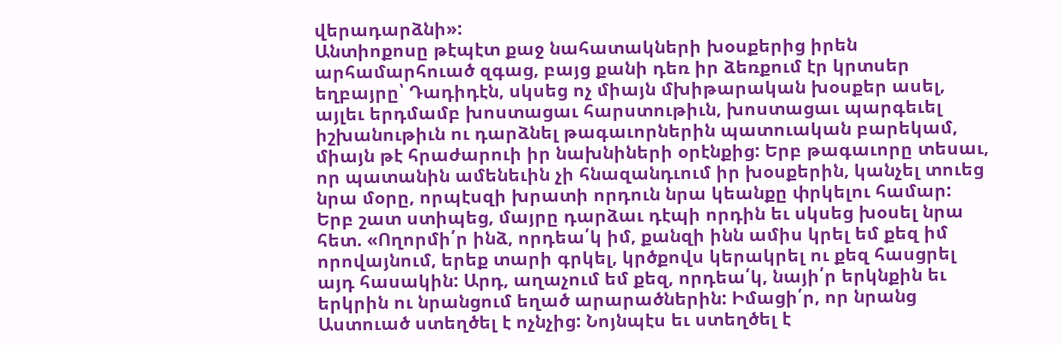վերադարձնի»:
Անտիոքոսը թէպէտ քաջ նահատակների խօսքերից իրեն արհամարհուած զգաց, բայց քանի դեռ իր ձեռքում էր կրտսեր եղբայրը՝ Դադիդէն, սկսեց ոչ միայն մխիթարական խօսքեր ասել, այլեւ երդմամբ խոստացաւ հարստութիւն, խոստացաւ պարգեւել իշխանութիւն ու դարձնել թագաւորներին պատուական բարեկամ, միայն թէ հրաժարուի իր նախնիների օրէնքից: Երբ թագաւորը տեսաւ, որ պատանին ամենեւին չի հնազանդւում իր խօսքերին, կանչել տուեց նրա մօրը, որպէսզի խրատի որդուն նրա կեանքը փրկելու համար: Երբ շատ ստիպեց, մայրը դարձաւ դէպի որդին եւ սկսեց խօսել նրա հետ. «Ողորմի՛ր ինձ, որդեա՛կ իմ, քանզի ինն ամիս կրել եմ քեզ իմ որովայնում, երեք տարի գրկել, կրծքովս կերակրել ու քեզ հասցրել այդ հասակին: Արդ, աղաչում եմ քեզ, որդեա՛կ, նայի՛ր երկնքին եւ երկրին ու նրանցում եղած արարածներին: Իմացի՛ր, որ նրանց Աստուած ստեղծել է ոչնչից: Նոյնպէս եւ ստեղծել է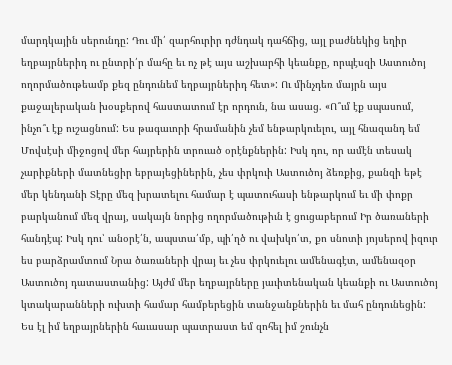մարդկային սերունդը: Դու մի՛ զարհուրիր դժնդակ դահճից, այլ բաժնեկից եղիր եղբայրներիդ ու ընտրի՛ր մահը եւ ոչ թէ այս աշխարհի կեանքը, որպէսզի Աստուծոյ ողորմածութեամբ քեզ ընդունեմ եղբայրներիդ հետ»: Ու մինչդեռ մայրն այս քաջալերական խօսքերով հաստատում էր որդուն, նա ասաց. «Ո՞ւմ էք սպասում, ինչո՞ւ էք ուշացնում: Ես թագաւորի հրամանին չեմ ենթարկուելու, այլ հնազանդ եմ Մովսէսի միջոցով մեր հայրերին տրուած օրէնքներին: Իսկ դու, որ ամէն տեսակ չարիքների մատնեցիր եբրայեցիներին, չես փրկուի Աստուծոյ ձեռքից, քանզի եթէ մեր կենդանի Տէրը մեզ խրատելու համար է պատուհասի ենթարկում եւ մի փոքր բարկանում մեզ վրայ, սակայն նորից ողորմածութիւն է ցուցաբերում Իր ծառաների հանդէպ: Իսկ դու՝ անօրէ՛ն, ապստա՛մբ, պի՛ղծ ու վախկո՛տ, քո սնոտի յոյսերով իզուր ես բարձրամտում Նրա ծառաների վրայ եւ չես փրկուելու ամենագէտ, ամենազօր Աստուծոյ դատաստանից: Այժմ մեր եղբայրները յաւիտենական կեանքի ու Աստուծոյ կտակարանների ուխտի համար համբերեցին տանջանքներին եւ մահ ընդունեցին: Ես էլ իմ եղբայրներին հաւասար պատրաստ եմ զոհել իմ շունչն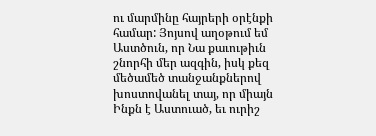ու մարմինը հայրերի օրէնքի համար: Յոյսով աղօթում եմ Աստծուն, որ Նա քաւութիւն շնորհի մեր ազգին, իսկ քեզ մեծամեծ տանջանքներով խոստովանել տայ, որ միայն Ինքն է Աստուած, եւ ուրիշ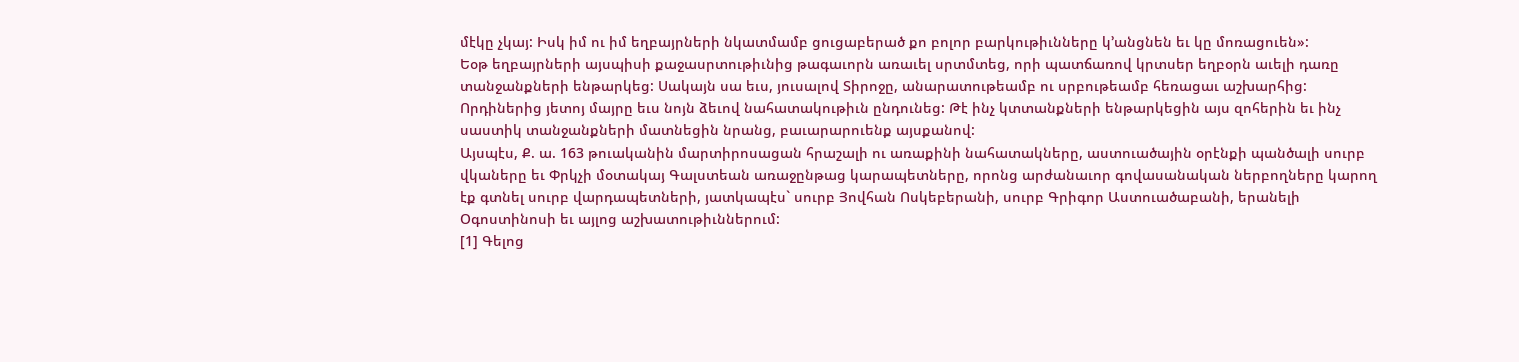մէկը չկայ: Իսկ իմ ու իմ եղբայրների նկատմամբ ցուցաբերած քո բոլոր բարկութիւնները կ’անցնեն եւ կը մոռացուեն»:
Եօթ եղբայրների այսպիսի քաջասրտութիւնից թագաւորն առաւել սրտմտեց, որի պատճառով կրտսեր եղբօրն աւելի դառը տանջանքների ենթարկեց: Սակայն սա եւս, յուսալով Տիրոջը, անարատութեամբ ու սրբութեամբ հեռացաւ աշխարհից: Որդիներից յետոյ մայրը եւս նոյն ձեւով նահատակութիւն ընդունեց: Թէ ինչ կտտանքների ենթարկեցին այս զոհերին եւ ինչ սաստիկ տանջանքների մատնեցին նրանց, բաւարարուենք այսքանով:
Այսպէս, Ք. ա. 163 թուականին մարտիրոսացան հրաշալի ու առաքինի նահատակները, աստուածային օրէնքի պանծալի սուրբ վկաները եւ Փրկչի մօտակայ Գալստեան առաջընթաց կարապետները, որոնց արժանաւոր գովասանական ներբողները կարող էք գտնել սուրբ վարդապետների, յատկապէս` սուրբ Յովհան Ոսկեբերանի, սուրբ Գրիգոր Աստուածաբանի, երանելի Օգոստինոսի եւ այլոց աշխատութիւններում:
[1] Գելոց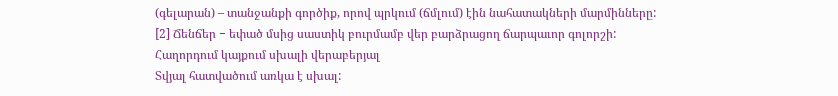(գելարան) – տանջանքի գործիք, որով պրկում (ճմլում) էին նահատակների մարմինները:
[2] Ճենճեր − եփած մսից սաստիկ բուրմամբ վեր բարձրացող ճարպաւոր գոլորշի:
Հաղորդում կայքում սխալի վերաբերյալ
Տվյալ հատվածում առկա է սխալ: